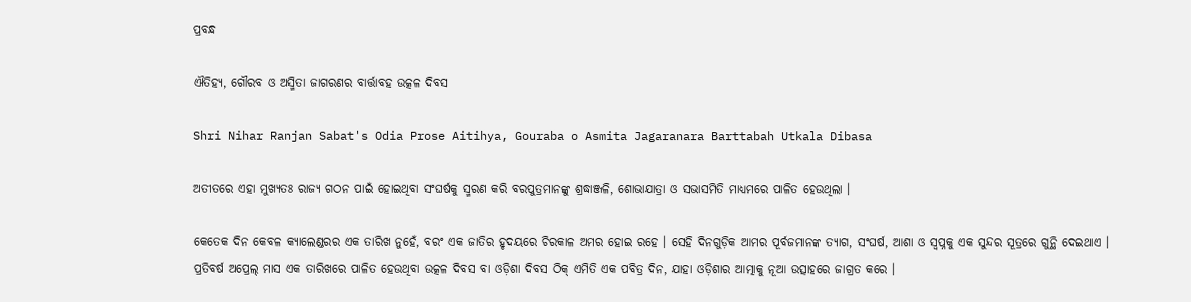ପ୍ରବନ୍ଧ

ଐତିହ୍ୟ, ଗୌରବ ଓ ଅସ୍ମିତା ଜାଗରଣର ବାର୍ତ୍ତାବହ ଉତ୍କଳ ଦିବସ

Shri Nihar Ranjan Sabat's Odia Prose Aitihya, Gouraba o Asmita Jagaranara Barttabah Utkala Dibasa

ଅତୀତରେ ଏହା ମୁଖ୍ୟତଃ ରାଜ୍ୟ ଗଠନ ପାଇଁ ହୋଇଥିବା ସଂଘର୍ଷକୁ ସ୍ମରଣ କରି ବରପୁତ୍ରମାନଙ୍କୁ ଶ୍ରଦ୍ଧାଞ୍ଜଳି, ଶୋଭାଯାତ୍ରା ଓ ସଭାସମିତି ମାଧ୍ୟମରେ ପାଳିତ ହେଉଥିଲା ।

କେତେକ ଦିନ କେବଳ କ୍ୟାଲେଣ୍ଡରର ଏକ ତାରିଖ ନୁହେଁ, ବରଂ ଏକ ଜାତିର ହୃଦୟରେ ଚିରକାଳ ଅମର ହୋଇ ରହେ । ସେହି ଦିନଗୁଡ଼ିକ ଆମର ପୂର୍ବଜମାନଙ୍କ ତ୍ୟାଗ, ସଂଘର୍ଷ, ଆଶା ଓ ସ୍ୱପ୍ନକୁ ଏକ ସୁନ୍ଦର ସୂତ୍ରରେ ଗୁନ୍ଥି ଦେଇଥାଏ । ପ୍ରତିବର୍ଷ ଅପ୍ରେଲ୍ ମାସ ଏକ ତାରିଖରେ ପାଳିତ ହେଉଥିବା ଉତ୍କଳ ଦିବସ ବା ଓଡ଼ିଶା ଦିବସ ଠିକ୍ ଏମିତି ଏକ ପବିତ୍ର ଦିନ, ଯାହା ଓଡ଼ିଶାର ଆତ୍ମାକୁ ନୂଆ ଉତ୍ସାହରେ ଜାଗ୍ରତ କରେ ।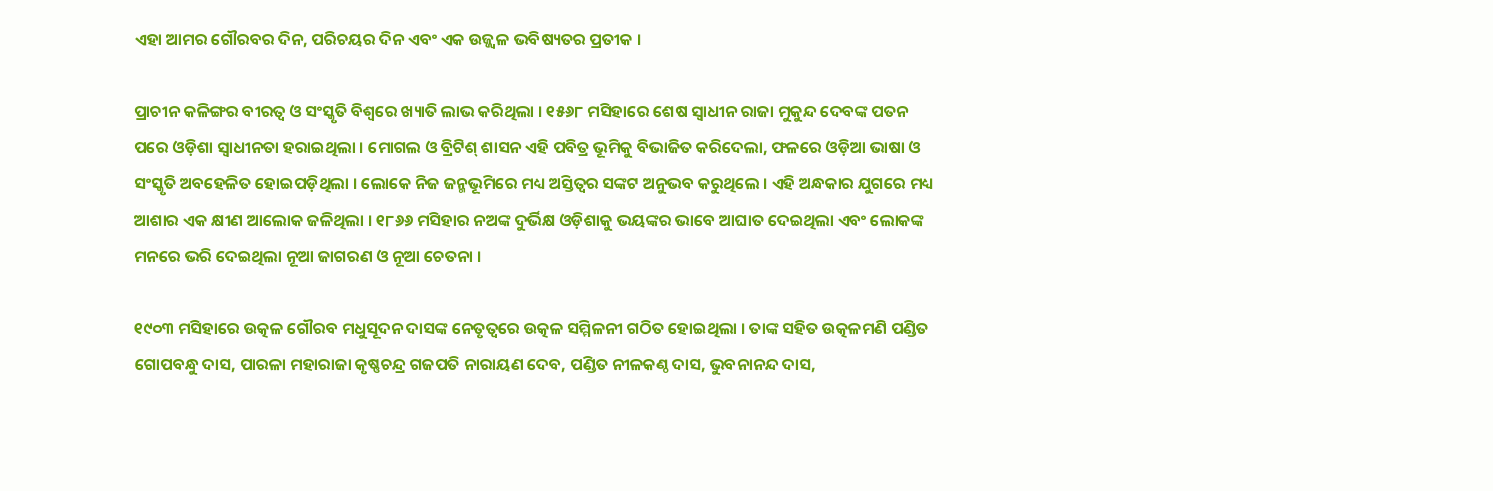ଏହା ଆମର ଗୌରବର ଦିନ, ପରିଚୟର ଦିନ ଏବଂ ଏକ ଉଜ୍ଜ୍ୱଳ ଭବିଷ୍ୟତର ପ୍ରତୀକ ।

ପ୍ରାଚୀନ କଳିଙ୍ଗର ବୀରତ୍ୱ ଓ ସଂସ୍କୃତି ବିଶ୍ୱରେ ଖ୍ୟାତି ଲାଭ କରିଥିଲା । ୧୫୬୮ ମସିହାରେ ଶେଷ ସ୍ୱାଧୀନ ରାଜା ମୁକୁନ୍ଦ ଦେବଙ୍କ ପତନ ପରେ ଓଡ଼ିଶା ସ୍ୱାଧୀନତା ହରାଇଥିଲା । ମୋଗଲ ଓ ବ୍ରିଟିଶ୍ ଶାସନ ଏହି ପବିତ୍ର ଭୂମିକୁ ବିଭାଜିତ କରିଦେଲା, ଫଳରେ ଓଡ଼ିଆ ଭାଷା ଓ ସଂସ୍କୃତି ଅବହେଳିତ ହୋଇପଡ଼ିଥିଲା । ଲୋକେ ନିଜ ଜନ୍ମଭୂମିରେ ମଧ୍ୟ ଅସ୍ତିତ୍ୱର ସଙ୍କଟ ଅନୁଭବ କରୁଥିଲେ । ଏହି ଅନ୍ଧକାର ଯୁଗରେ ମଧ୍ୟ ଆଶାର ଏକ କ୍ଷୀଣ ଆଲୋକ ଜଳିଥିଲା । ୧୮୬୬ ମସିହାର ନଅଙ୍କ ଦୁର୍ଭିକ୍ଷ ଓଡ଼ିଶାକୁ ଭୟଙ୍କର ଭାବେ ଆଘାତ ଦେଇଥିଲା ଏବଂ ଲୋକଙ୍କ ମନରେ ଭରି ଦେଇଥିଲା ନୂଆ ଜାଗରଣ ଓ ନୂଆ ଚେତନା ।

୧୯୦୩ ମସିହାରେ ଉତ୍କଳ ଗୌରବ ମଧୁସୂଦନ ଦାସଙ୍କ ନେତୃତ୍ୱରେ ଉତ୍କଳ ସମ୍ମିଳନୀ ଗଠିତ ହୋଇଥିଲା । ତାଙ୍କ ସହିତ ଉତ୍କଳମଣି ପଣ୍ଡିତ ଗୋପବନ୍ଧୁ ଦାସ, ପାରଳା ମହାରାଜା କୃଷ୍ଣଚନ୍ଦ୍ର ଗଜପତି ନାରାୟଣ ଦେବ, ପଣ୍ଡିତ ନୀଳକଣ୍ଠ ଦାସ, ଭୁବନାନନ୍ଦ ଦାସ,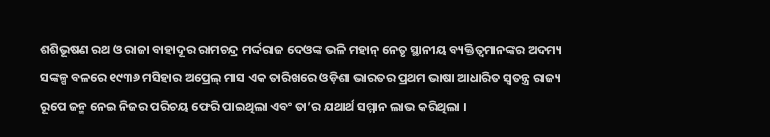ଶଶିଭୂଷଣ ରଥ ଓ ରାଜା ବାହାଦୂର ରାମଚନ୍ଦ୍ର ମର୍ଦ୍ଦରାଜ ଦେଓଙ୍କ ଭଳି ମହାନ୍ ନେତୃ ସ୍ଥାନୀୟ ବ୍ୟକ୍ତିତ୍ୱମାନଙ୍କର ଅଦମ୍ୟ ସଙ୍କଳ୍ପ ବଳରେ ୧୯୩୬ ମସିହାର ଅପ୍ରେଲ୍ ମାସ ଏକ ତାରିଖରେ ଓଡ଼ିଶା ଭାରତର ପ୍ରଥମ ଭାଷା ଆଧାରିତ ସ୍ୱତନ୍ତ୍ର ରାଜ୍ୟ ରୂପେ ଜନ୍ମ ନେଇ ନିଜର ପରିଚୟ ଫେରି ପାଇଥିଲା ଏବଂ ତା’ର ଯଥାର୍ଥ ସମ୍ମାନ ଲାଭ କରିଥିଲା ।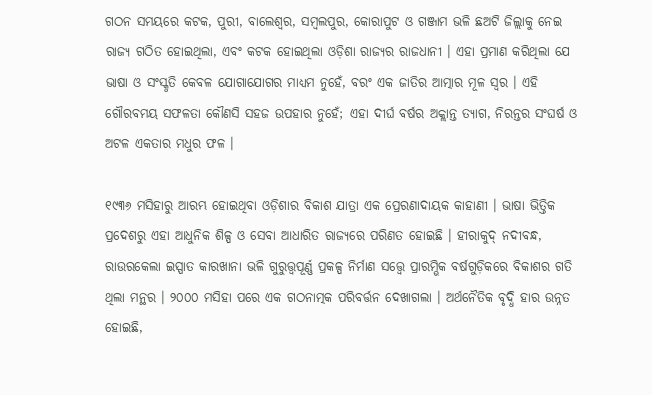ଗଠନ ସମୟରେ କଟକ, ପୁରୀ, ବାଲେଶ୍ୱର, ସମ୍ବଲପୁର, କୋରାପୁଟ ଓ ଗଞ୍ଜାମ ଭଳି ଛଅଟି ଜିଲ୍ଲାକୁ ନେଇ ରାଜ୍ୟ ଗଠିତ ହୋଇଥିଲା, ଏବଂ କଟକ ହୋଇଥିଲା ଓଡ଼ିଶା ରାଜ୍ୟର ରାଜଧାନୀ । ଏହା ପ୍ରମାଣ କରିଥିଲା ଯେ ଭାଷା ଓ ସଂସ୍କୃତି କେବଳ ଯୋଗାଯୋଗର ମାଧ୍ୟମ ନୁହେଁ, ବରଂ ଏକ ଜାତିର ଆତ୍ମାର ମୂଳ ସ୍ୱର । ଏହି ଗୌରବମୟ ସଫଳତା କୌଣସି ସହଜ ଉପହାର ନୁହେଁ; ଏହା ଦୀର୍ଘ ବର୍ଷର ଅକ୍ଲାନ୍ତ ତ୍ୟାଗ, ନିରନ୍ତର ସଂଘର୍ଷ ଓ ଅଟଳ ଏକତାର ମଧୁର ଫଳ ।

୧୯୩୬ ମସିହାରୁ ଆରମ୍ଭ ହୋଇଥିବା ଓଡ଼ିଶାର ବିକାଶ ଯାତ୍ରା ଏକ ପ୍ରେରଣାଦାୟକ କାହାଣୀ । ଭାଷା ଭିତ୍ତିକ ପ୍ରଦେଶରୁ ଏହା ଆଧୁନିକ ଶିଳ୍ପ ଓ ସେବା ଆଧାରିତ ରାଜ୍ୟରେ ପରିଣତ ହୋଇଛି । ହୀରାକୁଦ୍ ନଦୀବନ୍ଧ, ରାଉରକେଲା ଇସ୍ପାତ କାରଖାନା ଭଳି ଗୁରୁତ୍ତ୍ଵପୂର୍ଣ୍ଣ ପ୍ରକଳ୍ପ ନିର୍ମାଣ ସତ୍ତ୍ୱେ ପ୍ରାରମ୍ଭିକ ବର୍ଷଗୁଡ଼ିକରେ ବିକାଶର ଗତି ଥିଲା ମନ୍ଥର । ୨୦୦୦ ମସିହା ପରେ ଏକ ଗଠନାତ୍ମକ ପରିବର୍ତ୍ତନ ଦେଖାଗଲା । ଅର୍ଥନୈତିକ ବୃଦ୍ଧି ହାର ଉନ୍ନତ ହୋଇଛି,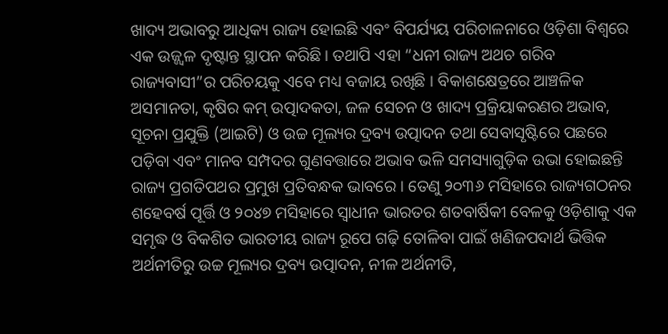ଖାଦ୍ୟ ଅଭାବରୁ ଆଧିକ୍ୟ ରାଜ୍ୟ ହୋଇଛି ଏବଂ ବିପର୍ଯ୍ୟୟ ପରିଚାଳନାରେ ଓଡ଼ିଶା ବିଶ୍ୱରେ ଏକ ଉଜ୍ଜ୍ୱଳ ଦୃଷ୍ଟାନ୍ତ ସ୍ଥାପନ କରିଛି । ତଥାପି ଏହା “ଧନୀ ରାଜ୍ୟ ଅଥଚ ଗରିବ ରାଜ୍ୟବାସୀ”ର ପରିଚୟକୁ ଏବେ ମଧ୍ୟ ବଜାୟ ରଖିଛି । ବିକାଶକ୍ଷେତ୍ରରେ ଆଞ୍ଚଳିକ ଅସମାନତା, କୃଷିର କମ୍ ଉତ୍ପାଦକତା, ଜଳ ସେଚନ ଓ ଖାଦ୍ୟ ପ୍ରକ୍ରିୟାକରଣର ଅଭାବ, ସୂଚନା ପ୍ରଯୁକ୍ତି (ଆଇଟି) ଓ ଉଚ୍ଚ ମୂଲ୍ୟର ଦ୍ରବ୍ୟ ଉତ୍ପାଦନ ତଥା ସେବାସୃଷ୍ଟିରେ ପଛରେ ପଡ଼ିବା ଏବଂ ମାନବ ସମ୍ପଦର ଗୁଣବତ୍ତାରେ ଅଭାବ ଭଳି ସମସ୍ୟାଗୁଡ଼ିକ ଉଭା ହୋଇଛନ୍ତି ରାଜ୍ୟ ପ୍ରଗତିପଥର ପ୍ରମୁଖ ପ୍ରତିବନ୍ଧକ ଭାବରେ । ତେଣୁ ୨୦୩୬ ମସିହାରେ ରାଜ୍ୟଗଠନର ଶହେବର୍ଷ ପୂର୍ତ୍ତି ଓ ୨୦୪୭ ମସିହାରେ ସ୍ୱାଧୀନ ଭାରତର ଶତବାର୍ଷିକୀ ବେଳକୁ ଓଡ଼ିଶାକୁ ଏକ ସମୃଦ୍ଧ ଓ ବିକଶିତ ଭାରତୀୟ ରାଜ୍ୟ ରୂପେ ଗଢ଼ି ତୋଳିବା ପାଇଁ ଖଣିଜପଦାର୍ଥ ଭିତ୍ତିକ ଅର୍ଥନୀତିରୁ ଉଚ୍ଚ ମୂଲ୍ୟର ଦ୍ରବ୍ୟ ଉତ୍ପାଦନ, ନୀଳ ଅର୍ଥନୀତି,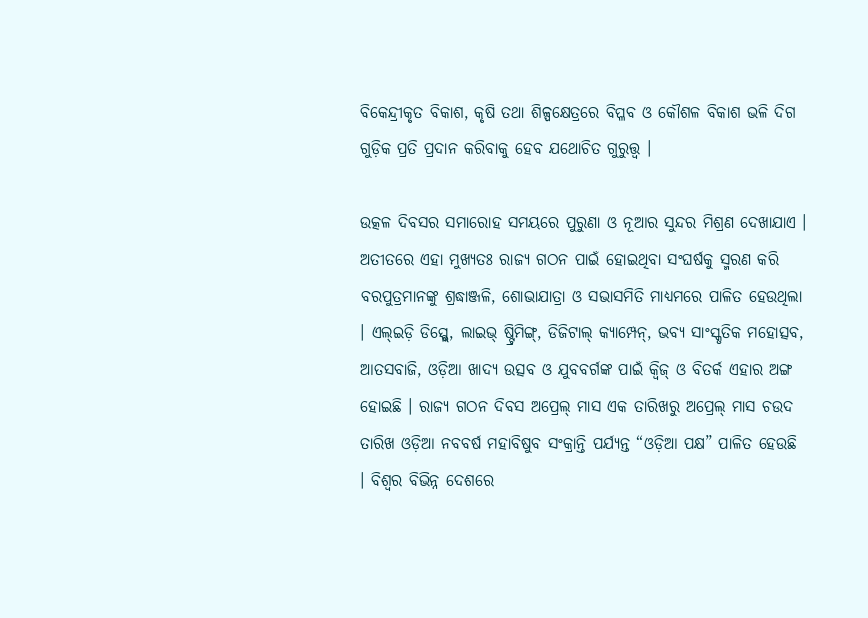ବିକେନ୍ଦ୍ରୀକୃତ ବିକାଶ, କୃଷି ତଥା ଶିଳ୍ପକ୍ଷେତ୍ରରେ ବିପ୍ଳବ ଓ କୌଶଳ ବିକାଶ ଭଳି ଦିଗ ଗୁଡ଼ିକ ପ୍ରତି ପ୍ରଦାନ କରିବାକୁ ହେବ ଯଥୋଚିତ ଗୁରୁତ୍ତ୍ଵ ।

ଉତ୍କଳ ଦିବସର ସମାରୋହ ସମୟରେ ପୁରୁଣା ଓ ନୂଆର ସୁନ୍ଦର ମିଶ୍ରଣ ଦେଖାଯାଏ । ଅତୀତରେ ଏହା ମୁଖ୍ୟତଃ ରାଜ୍ୟ ଗଠନ ପାଇଁ ହୋଇଥିବା ସଂଘର୍ଷକୁ ସ୍ମରଣ କରି ବରପୁତ୍ରମାନଙ୍କୁ ଶ୍ରଦ୍ଧାଞ୍ଜଳି, ଶୋଭାଯାତ୍ରା ଓ ସଭାସମିତି ମାଧ୍ୟମରେ ପାଳିତ ହେଉଥିଲା । ଏଲ୍ଇଡ଼ି ଡିସ୍ପ୍ଲେ, ଲାଇଭ୍ ଷ୍ଟ୍ରିମିଙ୍ଗ୍, ଡିଜିଟାଲ୍ କ୍ୟାମ୍ପେନ୍, ଭବ୍ୟ ସାଂସ୍କୃତିକ ମହୋତ୍ସବ, ଆତସବାଜି, ଓଡ଼ିଆ ଖାଦ୍ୟ ଉତ୍ସବ ଓ ଯୁବବର୍ଗଙ୍କ ପାଇଁ କ୍ୱିଜ୍ ଓ ବିତର୍କ ଏହାର ଅଙ୍ଗ ହୋଇଛି । ରାଜ୍ୟ ଗଠନ ଦିବସ ଅପ୍ରେଲ୍ ମାସ ଏକ ତାରିଖରୁ ଅପ୍ରେଲ୍ ମାସ ଚଉଦ ତାରିଖ ଓଡ଼ିଆ ନବବର୍ଷ ମହାବିଷୁବ ସଂକ୍ରାନ୍ତି ପର୍ଯ୍ୟନ୍ତ “ଓଡ଼ିଆ ପକ୍ଷ” ପାଳିତ ହେଉଛି । ବିଶ୍ୱର ବିଭିନ୍ନ ଦେଶରେ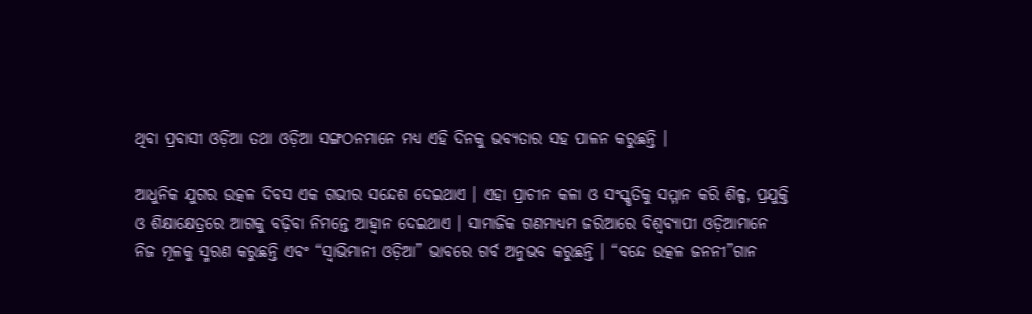ଥିବା ପ୍ରବାସୀ ଓଡ଼ିଆ ତଥା ଓଡ଼ିଆ ସଙ୍ଗଠନମାନେ ମଧ୍ୟ ଏହି ଦିନକୁ ଭବ୍ୟତାର ସହ ପାଳନ କରୁଛନ୍ତି ।

ଆଧୁନିକ ଯୁଗର ଉତ୍କଳ ଦିବସ ଏକ ଗଭୀର ସନ୍ଦେଶ ଦେଇଥାଏ । ଏହା ପ୍ରାଚୀନ କଳା ଓ ସଂସ୍କୃତିକୁ ସମ୍ମାନ କରି ଶିଳ୍ପ, ପ୍ରଯୁକ୍ତି ଓ ଶିକ୍ଷାକ୍ଷେତ୍ରରେ ଆଗକୁ ବଢ଼ିବା ନିମନ୍ତେ ଆହ୍ୱାନ ଦେଇଥାଏ । ସାମାଜିକ ଗଣମାଧ୍ୟମ ଜରିଆରେ ବିଶ୍ୱବ୍ୟାପୀ ଓଡ଼ିଆମାନେ ନିଜ ମୂଳକୁ ସ୍ମରଣ କରୁଛନ୍ତି ଏବଂ “ସ୍ୱାଭିମାନୀ ଓଡ଼ିଆ” ଭାବରେ ଗର୍ବ ଅନୁଭବ କରୁଛନ୍ତି । “ବନ୍ଦେ ଉତ୍କଳ ଜନନୀ”ଗାନ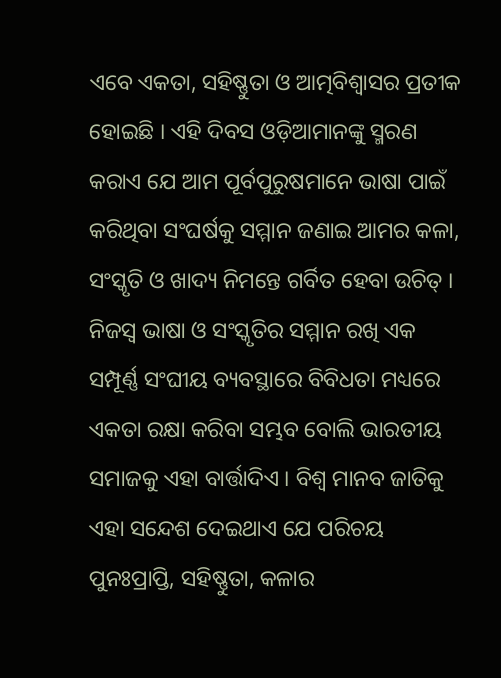ଏବେ ଏକତା, ସହିଷ୍ଣୁତା ଓ ଆତ୍ମବିଶ୍ୱାସର ପ୍ରତୀକ ହୋଇଛି । ଏହି ଦିବସ ଓଡ଼ିଆମାନଙ୍କୁ ସ୍ମରଣ କରାଏ ଯେ ଆମ ପୂର୍ବପୁରୁଷମାନେ ଭାଷା ପାଇଁ କରିଥିବା ସଂଘର୍ଷକୁ ସମ୍ମାନ ଜଣାଇ ଆମର କଳା, ସଂସ୍କୃତି ଓ ଖାଦ୍ୟ ନିମନ୍ତେ ଗର୍ବିତ ହେବା ଉଚିତ୍ । ନିଜସ୍ୱ ଭାଷା ଓ ସଂସ୍କୃତିର ସମ୍ମାନ ରଖି ଏକ ସମ୍ପୂର୍ଣ୍ଣ ସଂଘୀୟ ବ୍ୟବସ୍ଥାରେ ବିବିଧତା ମଧ୍ୟରେ ଏକତା ରକ୍ଷା କରିବା ସମ୍ଭବ ବୋଲି ଭାରତୀୟ ସମାଜକୁ ଏହା ବାର୍ତ୍ତାଦିଏ । ବିଶ୍ୱ ମାନବ ଜାତିକୁ ଏହା ସନ୍ଦେଶ ଦେଇଥାଏ ଯେ ପରିଚୟ ପୁନଃପ୍ରାପ୍ତି, ସହିଷ୍ଣୁତା, କଳାର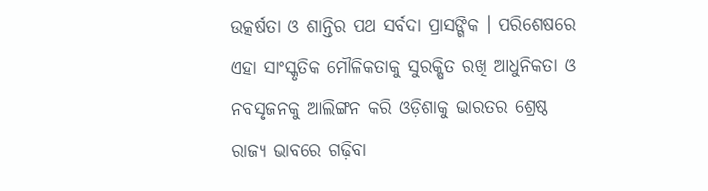ଉତ୍କର୍ଷତା ଓ ଶାନ୍ତିର ପଥ ସର୍ବଦା ପ୍ରାସଙ୍ଗିକ । ପରିଶେଷରେ ଏହା ସାଂସ୍କୃତିକ ମୌଳିକତାକୁ ସୁରକ୍ଷିତ ରଖି ଆଧୁନିକତା ଓ ନବସୃଜନକୁ ଆଲିଙ୍ଗନ କରି ଓଡ଼ିଶାକୁ ଭାରତର ଶ୍ରେଷ୍ଠ ରାଜ୍ୟ ଭାବରେ ଗଢ଼ିବା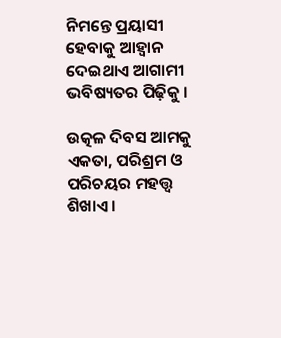ନିମନ୍ତେ ପ୍ରୟାସୀ ହେବାକୁ ଆହ୍ୱାନ ଦେଇଥାଏ ଆଗାମୀ ଭବିଷ୍ୟତର ପିଢ଼ିକୁ ।

ଉତ୍କଳ ଦିବସ ଆମକୁ ଏକତା, ପରିଶ୍ରମ ଓ ପରିଚୟର ମହତ୍ତ୍ୱ ଶିଖାଏ ।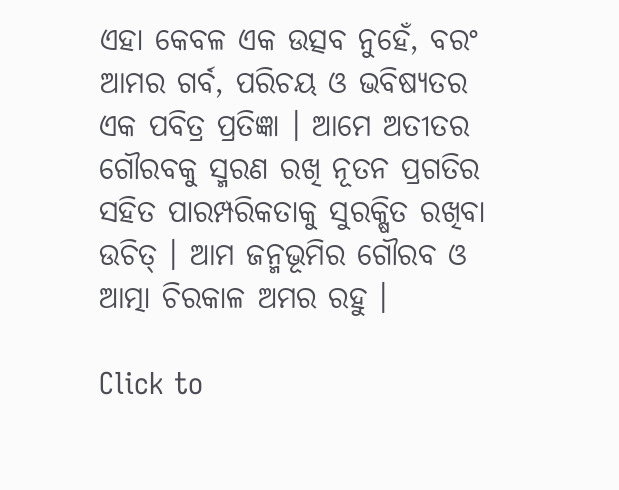ଏହା କେବଳ ଏକ ଉତ୍ସବ ନୁହେଁ, ବରଂ ଆମର ଗର୍ବ, ପରିଚୟ ଓ ଭବିଷ୍ୟତର ଏକ ପବିତ୍ର ପ୍ରତିଜ୍ଞା । ଆମେ ଅତୀତର ଗୌରବକୁ ସ୍ମରଣ ରଖି ନୂତନ ପ୍ରଗତିର ସହିତ ପାରମ୍ପରିକତାକୁ ସୁରକ୍ଷିତ ରଖିବା ଉଚିତ୍ । ଆମ ଜନ୍ମଭୂମିର ଗୌରବ ଓ ଆତ୍ମା ଚିରକାଳ ଅମର ରହୁ ।

Click to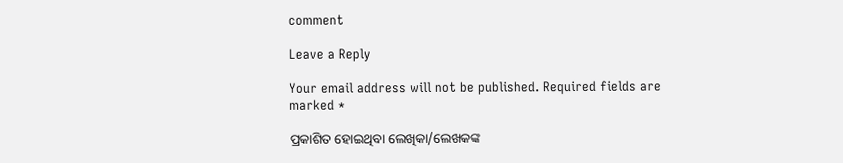comment

Leave a Reply

Your email address will not be published. Required fields are marked *

ପ୍ରକାଶିତ ହୋଇଥିବା ଲେଖିକା/ଲେଖକଙ୍କ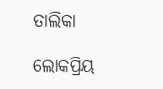ତାଲିକା

ଲୋକପ୍ରିୟ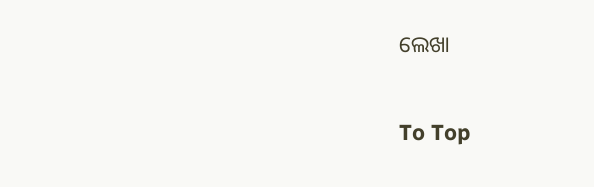ଲେଖା

To Top